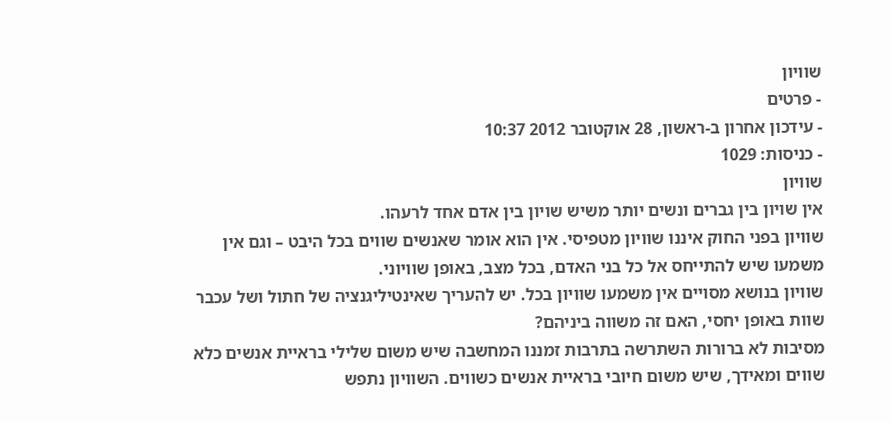שוויון
- פרטים
- עידכון אחרון ב-ראשון, 28 אוקטובר 2012 10:37
- כניסות: 1029
שוויון
אין שויון בין גברים ונשים יותר משיש שויון בין אדם אחד לרעהו.
שוויון בפני החוק איננו שוויון מטפיסי. אין הוא אומר שאנשים שווים בכל היבט – וגם אין משמעו שיש להתייחס אל כל בני האדם, בכל מצב, באופן שוויוני.
שוויון בנושא מסויים אין משמעו שוויון בכל. יש להעריך שאינטיליגנציה של חתול ושל עכבר שוות באופן יחסי, האם זה משווה ביניהם?
מסיבות לא ברורות השתרשה בתרבות זמננו המחשבה שיש משום שלילי בראיית אנשים כלא שווים ומאידך, שיש משום חיובי בראיית אנשים כשווים. השוויון נתפש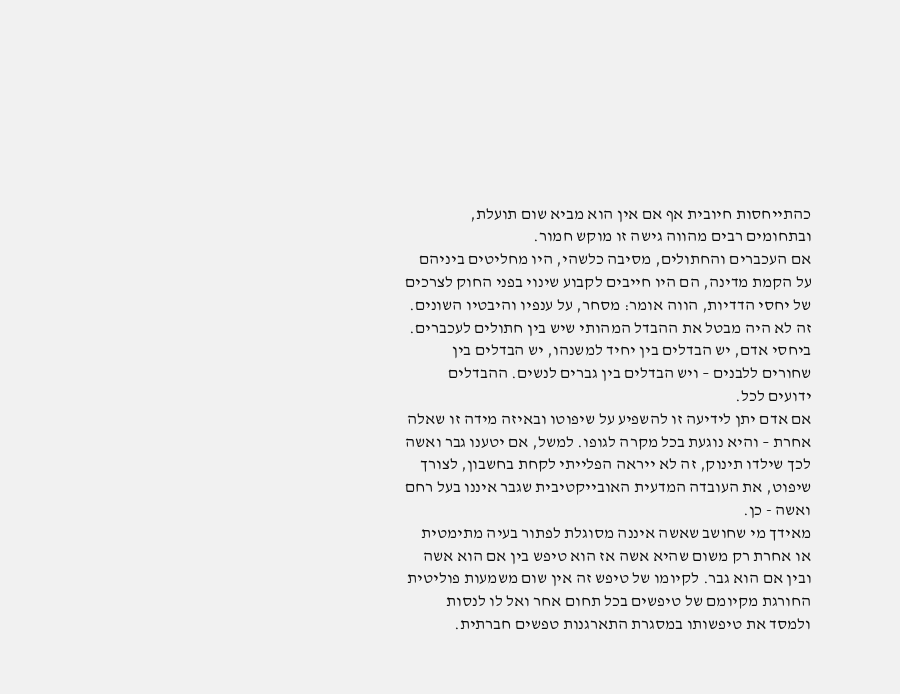כהתייחסות חיובית אף אם אין הוא מביא שום תועלת, ובתחומים רבים מהווה גישה זו מוקש חמור.
אם העכברים והחתולים, מסיבה כלשהי, היו מחליטים ביניהם על הקמת מדינה, הם היו חייבים לקבוע שינוי בפני החוק לצרכים של יחסי הדדיות, הווה אומר: מסחר, על ענפיו והיבטיו השונים. זה לא היה מבטל את ההבדל המהותי שיש בין חתולים לעכברים.
ביחסי אדם, יש הבדלים בין יחיד למשנהו, יש הבדלים בין שחורים ללבנים – ויש הבדלים בין גברים לנשים. ההבדלים ידועים לכל.
אם אדם יתן לידיעה זו להשפיע על שיפוטו ובאיזה מידה זו שאלה אחרת – והיא נוגעת בכל מקרה לגופו. למשל, אם יטענו גבר ואשה לכך שילדו תינוק, זה לא ייראה הפלייתי לקחת בחשבון, לצורך שיפוט, את העובדה המדעית האובייקטיבית שגבר איננו בעל רחם ואשה - כן.
מאידך מי שחושב שאשה איננה מסוגלת לפתור בעיה מתימטית או אחרת רק משום שהיא אשה אז הוא טיפש בין אם הוא אשה ובין אם הוא גבר. לקיומו של טיפש זה אין שום משמעות פוליטית החורגת מקיומם של טיפשים בכל תחום אחר ואל לו לנסות ולמסד את טיפשותו במסגרת התארגנות טפשים חברתית.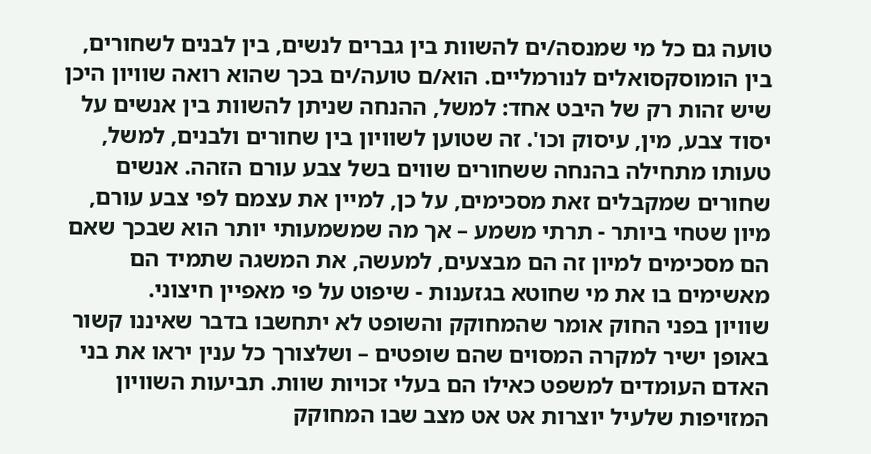טועה גם כל מי שמנסה/ים להשוות בין גברים לנשים, בין לבנים לשחורים, בין הומוסקסואלים לנורמליים. הוא/ם טועה/ים בכך שהוא רואה שוויון היכן שיש זהות רק של היבט אחד: למשל, ההנחה שניתן להשוות בין אנשים על יסוד צבע, מין, עיסוק וכו'. זה שטוען לשוויון בין שחורים ולבנים, למשל, טעותו מתחילה בהנחה ששחורים שווים בשל צבע עורם הזהה. אנשים שחורים שמקבלים זאת מסכימים, על כן, למיין את עצמם לפי צבע עורם, מיון שטחי ביותר - תרתי משמע – אך מה שמשמעותי יותר הוא שבכך שאם הם מסכימים למיון זה הם מבצעים, למעשה, את המשגה שתמיד הם מאשימים בו את מי שחוטא בגזענות - שיפוט על פי מאפיין חיצוני.
שוויון בפני החוק אומר שהמחוקק והשופט לא יתחשבו בדבר שאיננו קשור באופן ישיר למקרה המסוים שהם שופטים – ושלצורך כל ענין יראו את בני האדם העומדים למשפט כאילו הם בעלי זכויות שוות. תביעות השוויון המזויפות שלעיל יוצרות אט אט מצב שבו המחוקק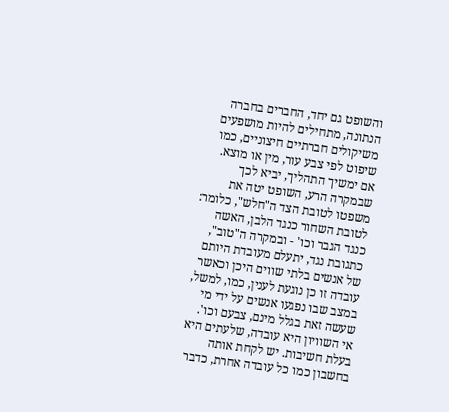והשופט גם יחד, החברים בחברה הנתונה, מתחילים להיות מושפעים משיקולים חברתיים חיצוניים, כמו שיפוט לפי צבע עור, מין או מוצא.
אם ימשיך התהליך, יביא לכך שבמקרה הרע, השופט יטה את משפטו לטובת הצד ה"חלש", כלומר: לטובת השחור כנגד הלבן, האשה כנגד הגבר וכו' - ובמקרה ה"טוב", כתגובת נגד, יתעלם מעובדת היותם של אנשים בלתי שווים היכן וכאשר עובדה זו כן נוגעת לענין, כמו, למשל, במצב שבו נפגעו אנשים על ידי מי שעשה זאת בגלל מינם, צבעם וכו'.
אי השוויון היא עובדה, שלעתים היא בעלת חשיבות. יש לקחת אותה בחשבון כמו כל עובדה אחרת, כדבר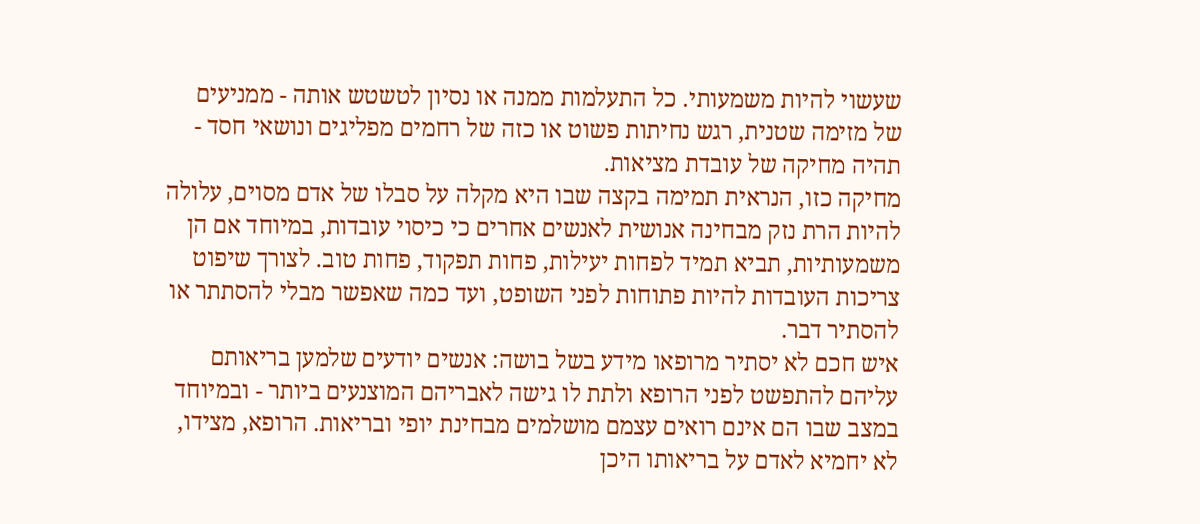שעשוי להיות משמעותי. כל התעלמות ממנה או נסיון לטשטש אותה - ממניעים של מזימה שטנית, רגש נחיתות פשוט או כזה של רחמים מפליגים ונושאי חסד - תהיה מחיקה של עובדת מציאות.
מחיקה כזו, הנראית תמימה בקצה שבו היא מקלה על סבלו של אדם מסוים, עלולה להיות הרת נזק מבחינה אנושית לאנשים אחרים כי כיסוי עובדות, במיוחד אם הן משמעותיות, תביא תמיד לפחות יעילות, פחות תפקוד, פחות טוב. לצורך שיפוט צריכות העובדות להיות פתוחות לפני השופט, ועד כמה שאפשר מבלי להסתתר או להסתיר דבר.
איש חכם לא יסתיר מרופאו מידע בשל בושה: אנשים יודעים שלמען בריאותם עליהם להתפשט לפני הרופא ולתת לו גישה לאבריהם המוצנעים ביותר - ובמיוחד במצב שבו הם אינם רואים עצמם מושלמים מבחינת יופי ובריאות. הרופא, מצידו, לא יחמיא לאדם על בריאותו היכן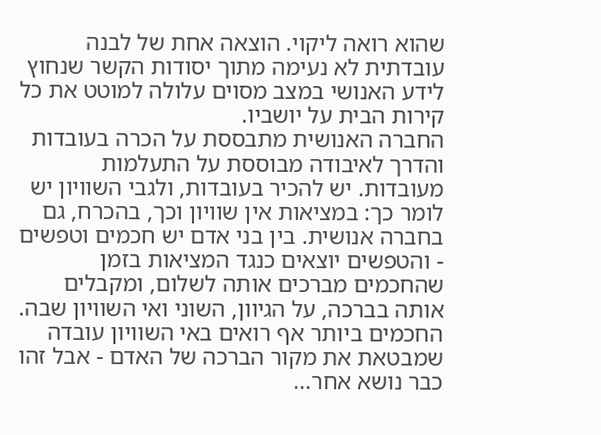שהוא רואה ליקוי. הוצאה אחת של לבנה עובדתית לא נעימה מתוך יסודות הקשר שנחוץ לידע האנושי במצב מסוים עלולה למוטט את כל קירות הבית על יושביו.
החברה האנושית מתבססת על הכרה בעובדות והדרך לאיבודה מבוססת על התעלמות מעובדות. יש להכיר בעובדות, ולגבי השוויון יש לומר כך: במציאות אין שוויון וכך, בהכרח, גם בחברה אנושית. בין בני אדם יש חכמים וטפשים - והטפשים יוצאים כנגד המציאות בזמן שהחכמים מברכים אותה לשלום, ומקבלים אותה בברכה, על הגיוון, השוני ואי השוויון שבה.
החכמים ביותר אף רואים באי השוויון עובדה שמבטאת את מקור הברכה של האדם - אבל זהו כבר נושא אחר...